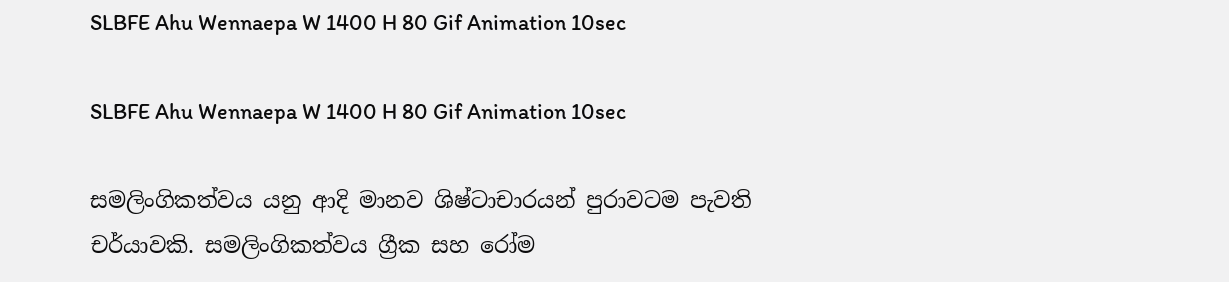SLBFE Ahu Wennaepa W 1400 H 80 Gif Animation 10sec

SLBFE Ahu Wennaepa W 1400 H 80 Gif Animation 10sec

සමලිංගිකත්වය යනු ආදි මානව ශිෂ්ටාචාරයන් පුරාවටම පැවති චර්යාවකි. සමලිංගිකත්වය ග්‍රීක සහ රෝම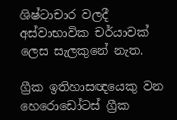ශිෂ්ටාචාර වලදී අස්වාභාවික චර්යාවක් ලෙස සැලකුනේ නැත.

ග්‍රීක ඉතිහාසඥයෙකු වන හෙරොඩෝටස් ග්‍රීක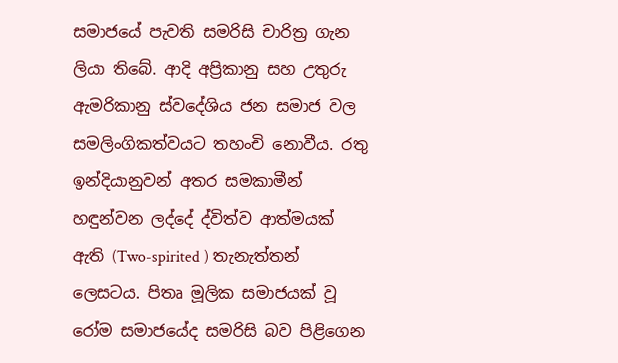සමාජයේ පැවති සමරිසි චාරිත්‍ර ගැන ලියා තිබේ. ආදි අප්‍රිකානු සහ උතුරු ඇමරිකානු ස්වදේශිය ජන සමාජ වල සමලිංගිකත්වයට තහංචි නොවීය. රතු ඉන්දියානුවන් අතර සමකාමීන් හඳුන්වන ලද්දේ ද්විත්ව ආත්මයක් ඇති (Two-spirited ) තැනැත්තන් ලෙසටය. පිතෘ මූලික සමාජයක් වූ රෝම සමාජයේද සමරිසි බව පිළිගෙන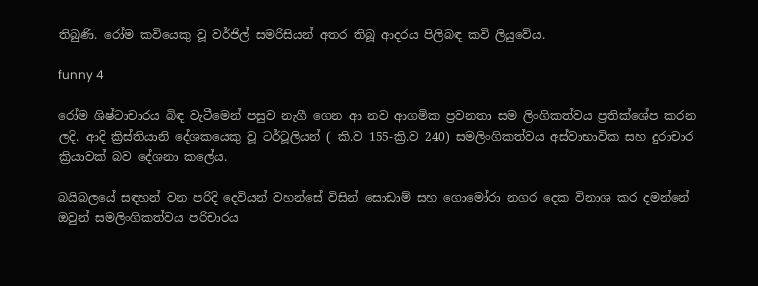තිබුණි. රෝම කවියෙකු වූ වර්ජිල් සමරිසියන් අතර තිබූ ආදරය පිලිබඳ කවි ලියුවේය.

funny 4

රෝම ශිෂ්ටාචාරය බිඳ වැටීමෙන් පසුව නැගී ගෙන ආ නව ආගමික ප්‍රවනතා සම ලිංගිකත්වය ප්‍රතික්ශේප කරන ලදි. ආදි ක්‍රිස්තියානි දේශකයෙකු වූ ටර්ටූලියන් ( කි.ව 155-ක්‍රි.ව 240) සමලිංගිකත්වය අස්වාභාවික සහ දුරාචාර ක්‍රියාවක් බව දේශනා කලේය.

බයිබලයේ සඳහන් වන පරිදි දෙවියන් වහන්සේ විසින් සොඩාම් සහ ගොමෝරා නගර දෙක විනාශ කර දමන්නේ ඔවුන් සමලිංගිකත්වය පරිචාරය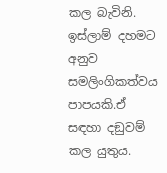කල බැවිනි. ඉස්ලාම් දහමට අනුව සමලිංගිකත්වය පාපයකි.ඒ සඳහා දඞුවම් කල යුතුය.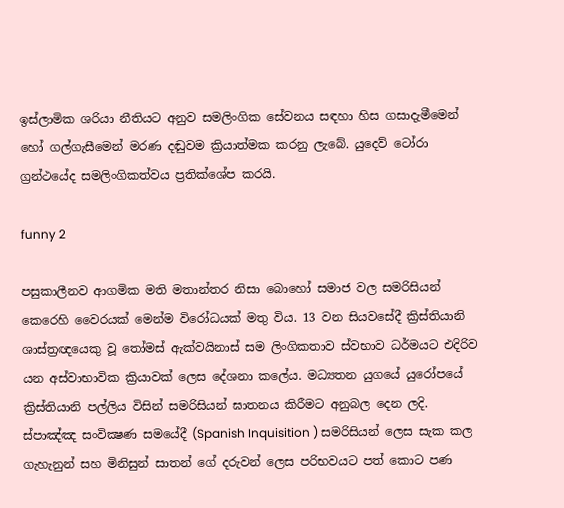ඉස්ලාමික ශරියා නීතියට අනුව සමලිංගික සේවනය සඳහා හිස ගසාදැමීමෙන් හෝ ගල්ගැසීමෙන් මරණ දඬුවම ක්‍රියාත්මක කරනු ලැබේ. යුදෙව් ටෝ‍රා ග්‍රන්ථයේද සමලිංගිකත්වය ප්‍රතික්ශේප කරයි.

funny 2

පසුකාලීනව ආගමික මති මතාන්තර නිසා බොහෝ සමාජ වල සමරිසියන් කෙරෙහි වෛරයක් මෙන්ම විරෝධයක් මතු විය. 13 වන සියවසේදී ක්‍රිස්තියානි ශාස්ත්‍රඥයෙකු වූ තෝමස් ඇක්වයිනාස් සම ලිංගිකතාව ස්වභාව ධර්මයට එදිරිව යන අස්වාභාවික ක්‍රියාවක් ලෙස දේශනා කලේය. මධ්‍යතන යුගයේ යුරෝපයේ ක්‍රිස්තියානි පල්ලිය විසින් සමරිසියන් ඝාතනය කිරීමට අනුබල දෙන ලදි. ස්පාඤ්ඤ සංවික්‍ෂණ සමයේදී (Spanish Inquisition ) සමරිසියන් ලෙස සැක කල ගැහැනුන් සහ මිනිසුන් සාතන් ගේ දරුවන් ලෙස පරිභවයට පත් කොට පණ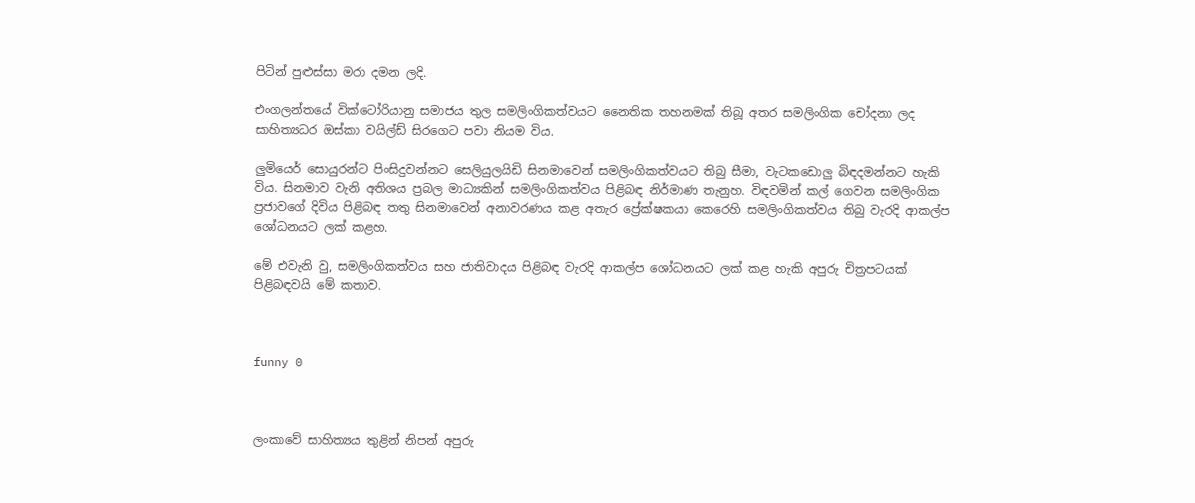පිටින් පුළුස්සා මරා දමන ලදි.

එංගලන්තයේ වික්ටෝ‍රියානු සමාජය තුල සමලිංගිකත්වයට නෛතික තහනමක් තිබූ අතර සමලිංගික චෝදනා ලද සාහිත්‍යධර ඔස්කා වයිල්ඩ් සිරගෙට පවා නියම විය.

ලුමියෙර් සොයුරන්ට පිංසිදුවන්නට සෙලියුලයිඩි සිනමාවෙන් සමලිංගිකත්වයට තිබු සීමා, වැටකඩොලු බිඳදමන්නට හැකි විය. සිනමාව වැනි අතිශය ප්‍රබල මාධ්‍යකින් සමලිංගිකත්වය පිළිබඳ නිර්මාණ තැනුහ. විඳවමින් කල් ගෙවන සමලිංගික ප්‍රජාවගේ දිවිය පිළිබඳ තතු සිනමාවෙන් අනාවරණය කළ අතැර ප්‍රේක්ෂකයා කෙරෙහි සමලිංගිකත්වය තිබු වැරදි ආකල්ප ශෝධනයට ලක් කළහ.

මේ එවැනි වු, සමලිංගිකත්වය සහ ජාතිවාදය පිළිබඳ වැරදි ආකල්ප ශෝධනයට ලක් කළ හැකි අපුරු චිත්‍රපටයක් පිළිබඳවයි මේ කතාව.



funny 0



ලංකාවේ සාහිත්‍යය තුළින් නිපන් අපුරු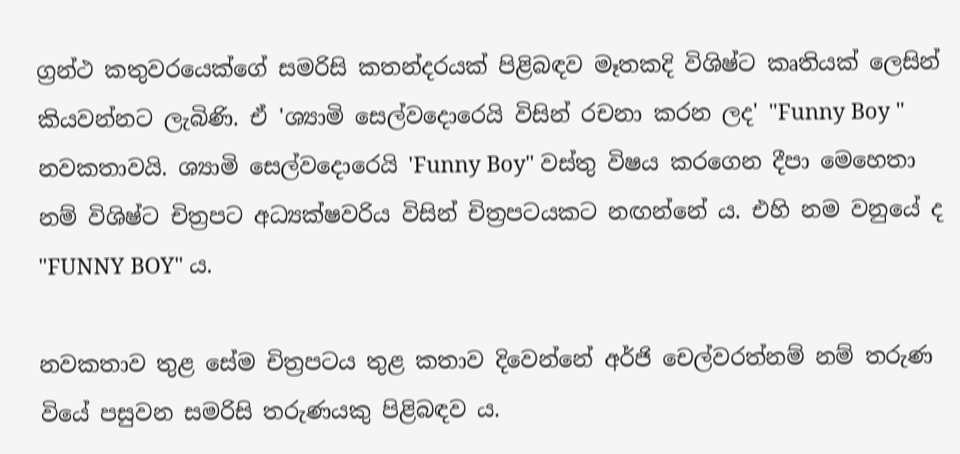ග්‍රන්ථ කතුවරයෙක්ගේ සමරිසි කතන්දරයක් පිළිබඳව මෑතකදි විශිෂ්ට කෘතියක් ලෙසින් කියවන්නට ලැබිණි. ඒ 'ශ්‍යාමි සෙල්වදොරෙයි විසින් රචනා කරන ලද' "Funny Boy " නවකතාවයි. ශ්‍යාමි සෙල්වදොරෙයි 'Funny Boy" වස්තු විෂය කරගෙන දීපා මෙහෙතා නම් විශිෂ්ට චිත්‍රපට අධ්‍යක්ෂවරිය විසින් චිත්‍රපටයකට නඟන්නේ ය. එහි නම වනුයේ ද "FUNNY BOY" ය.

නවකතාව තුළ සේම චිත්‍රපටය තුළ කතාව දිවෙන්නේ අර්ජි චෙල්වරත්නම් නම් තරුණ වියේ පසුවන සමරිසි තරුණයකු පිළිබඳව ය.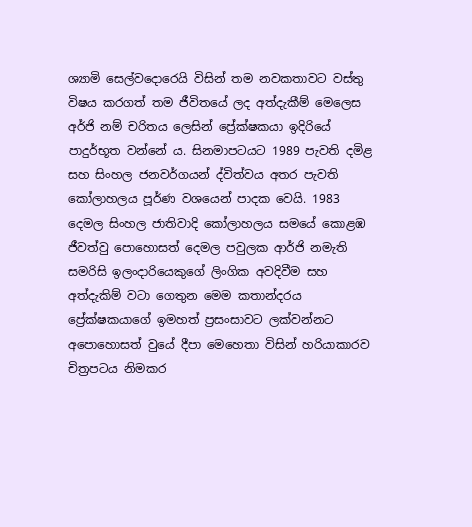ශ්‍යාමි සෙල්වදොරෙයි විසින් තම නවකතාවට වස්තු විෂය කරගත් තම ජීවිතයේ ලද අත්දැකීම් මෙලෙස අර්ජි නම් චරිතය ලෙසින් ප්‍රේක්ෂකයා ඉදිරියේ පාදුර්භූත වන්නේ ය. සිනමාපටයට 1989 පැවති දමිළ සහ සිංහල ජනවර්ගයන් ද්විත්වය අතර පැවති කෝලාහලය පූර්ණ වශයෙන් පාදක වෙයි. 1983 දෙමල සිංහල ජාතිවාදි කෝලාහලය සමයේ කොළඹ ජීවත්වු පොහොසත් දෙමල පවුලක ආර්ජි නමැති සමරිසි ඉලංදාරියෙකුගේ ලිංගික අවදිවීම සහ අත්දැකිම් වටා ගෙතුන මෙම කතාන්දරය ප්‍රේක්ෂකයාගේ ඉමහත් ප්‍රසංසාවට ලක්වන්නට අපොහොසත් වුයේ දීපා මෙහෙතා විසින් හරියාකාරව චිත්‍රපටය නිමකර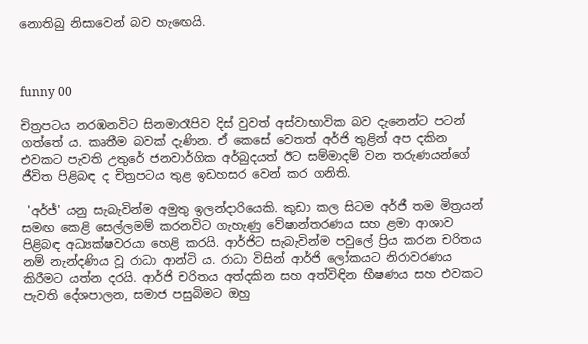නොතිබු නිසාවෙන් බව හැඟෙයි.



funny 00

චිත්‍රපටය නරඹනවිට සිනමාරෑපිව දිස් වුවත් අස්වාභාවික බව දැනෙන්ට පටන් ගත්තේ ය. කෘතීම බවක් දැණින. ඒ කෙසේ වෙතත් අර්ජි තුළින් අප දකින එවකට පැවති උතුරේ ජනවාර්ගික අර්බුදයත් ඊට සම්මාදම් වන තරුණයන්ගේ ජීවිත පිළිබඳ ද චිත්‍රපටය තුළ ඉඩහසර වෙන් කර ගනිති.

 'අර්ජ්' යනු සැබැවින්ම අමුතු ඉලන්දාරියෙකි. කුඩා කල සිටම අර්ජී තම මිත්‍රයන් සමඟ කෙළි සෙල්ලමම් කරනවිට ගැහැණු වේෂාන්තරණය සහ ළමා ආශාව පිළිබඳ අධ්‍යක්ෂවරයා හෙළි කරයි. ආර්ජිට සැබැවින්ම පවුලේ ප්‍රිය කරන චරිතය නම් නැන්දණිය වූ රාධා ආන්ටි ය. රාධා විසින් ආර්ජි ලෝකයට නිරාවරණය කිරීමට යත්න දරයි. ආර්ජි චරිතය අත්දකින සහ අත්විඳින භීෂණය සහ එවකට පැවති දේශපාලන, සමාජ පසුබිමට ඔහු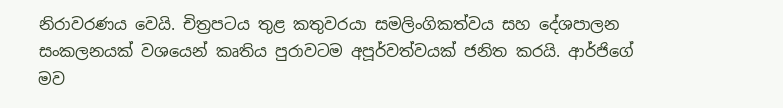නිරාවරණය වෙයි. චිත්‍රපටය තුළ කතුවරයා සමලිංගිකත්වය සහ දේශපාලන සංකලනයක් වශයෙන් කෘතිය පුරාවටම අපූර්වත්වයක් ජනිත කරයි. ආර්ජිගේ මව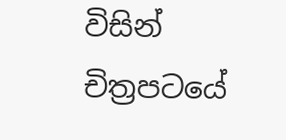විසින් චිත්‍රපටයේ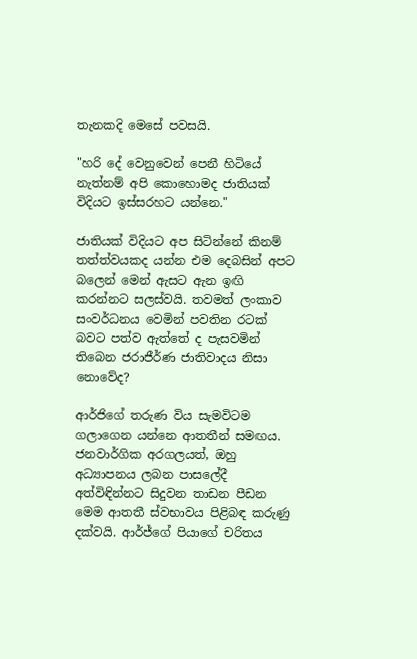තැනකදි මෙසේ පවසයි.

"හරි දේ වෙනුවෙන් පෙනී හිටියේ නැත්නම් අපි කොහොමද ජාතියක් විදියට ඉස්සරහට යන්නෙ."

ජාතියක් විදියට අප සිටින්නේ කිනම් තත්ත්වයකද යන්න එම දෙබසින් අපට බලෙන් මෙන් ඇසට ඇන ඉඟි කරන්නට සලස්වයි. තවමත් ලංකාව සංවර්ධනය වෙමින් පවතින රටක් බවට පත්ව ඇත්තේ ද පැසවමින් තිබෙන ජරාජීර්ණ ජාතිවාදය නිසා නොවේද?

ආර්ජිගේ තරුණ විය සැමවිටම ගලාගෙන යන්නෙ ආතතීන් සමඟය. ජනවාර්ගික අරගලයත්, ඔහු අධ්‍යාපනය ලබන පාසලේදී අත්විඳින්නට සිදුවන තාඩන පීඩන මෙම ආතතී ස්වභාවය පිළිබඳ කරුණු දක්වයි. ආර්ජ්ගේ පියාගේ චරිතය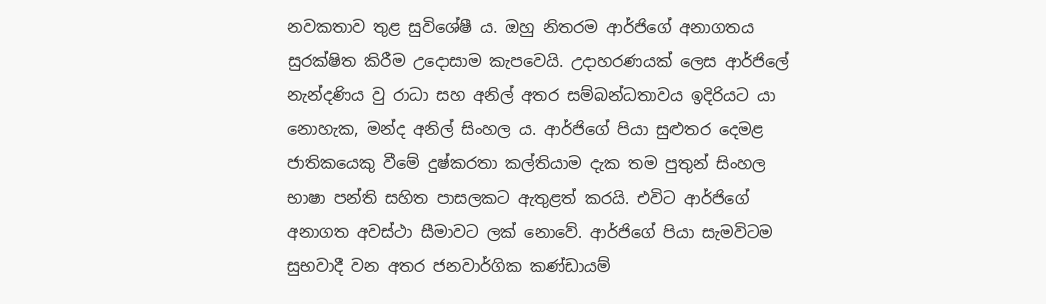නවකතාව තුළ සුවිශේෂී ය. ඔහු නිතරම ආර්ජිගේ අනාගතය සුරක්ෂිත කිරීම උදොසාම කැපවෙයි. උදාහරණයක් ලෙස ආර්ජිලේ නැන්දණිය වු රාධා සහ අනිල් අතර සම්බන්ධතාවය ඉදිරියට යා නොහැක, මන්ද අනිල් සිංහල ය. ආර්ජිගේ පියා සුළුතර දෙමළ ජාතිකයෙකු වීමේ දුෂ්කරතා කල්තියාම දැක තම පුතුන් සිංහල භාෂා පන්ති සහිත පාසලකට ඇතුළත් කරයි. එවිට ආර්ජිගේ අනාගත අවස්ථා සීමාවට ලක් නොවේ. ආර්ජිගේ පියා සැමවිටම සුභවාදී වන අතර ජනවාර්ගික කණ්ඩායම්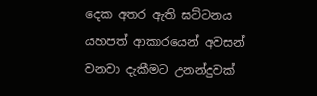දෙක අතර ඇති ඝට්ටනය යහපත් ආකාරයෙන් අවසන් වනවා දැකීමට උනන්දුවක්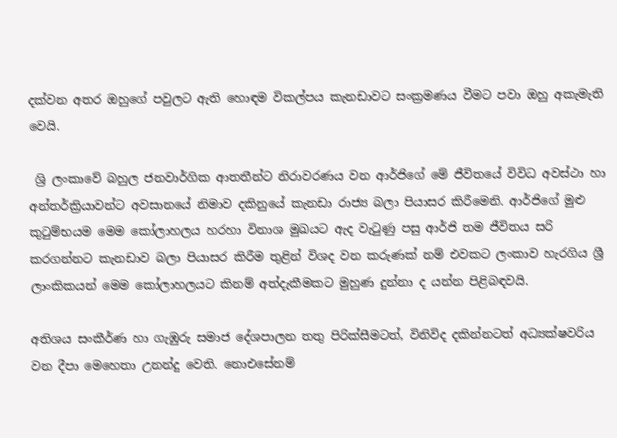දක්වන අතර ඔහුගේ පවුලට ඇති හොඳම විකල්පය කැනඩාවට සංක්‍රමණය වීමට පවා ඔහු අකැමැති වෙයි.

 ශ්‍රි ලංකාවේ බහුල ජනවාර්ගික ආතතීන්ට නිරාවරණය වන ආර්ජිගේ මේ ජීවිතයේ විවිධ අවස්ථා හා අන්තර්ක්‍රියාවන්ට අවසානයේ නිමාව දකිනුයේ කැනඩා රාජ්‍ය බලා පියාසර කිරීමෙනි. ආර්ජිගේ මුළු කුටුම්භයම මෙම කෝලාහලය හරහා විනාශ මුඛයට ඇද වැටුණු පසු ආර්ජි තම ජීවිතය සරි කරගන්නට කැනඩාව බලා පියාසර කිරීම තුළින් විශද වන කරුණක් නම් එවකට ලංකාව හැරගිය ශ්‍රී ලාංකිකයන් මෙම කෝලාහලයට කිනම් අත්දැකීමකට මුහුණ දුන්නා ද යන්න පිළිබඳවයි.

අතිශය සංකීර්ණ හා ගැඹුරු සමාජ දේශපාලන තතු පිරික්සීමටත්, විනිවිද දකින්නටත් අධ්‍යක්ෂවරිය වන දීපා මෙහෙතා උනන්දු වෙති. නොඑසේනම්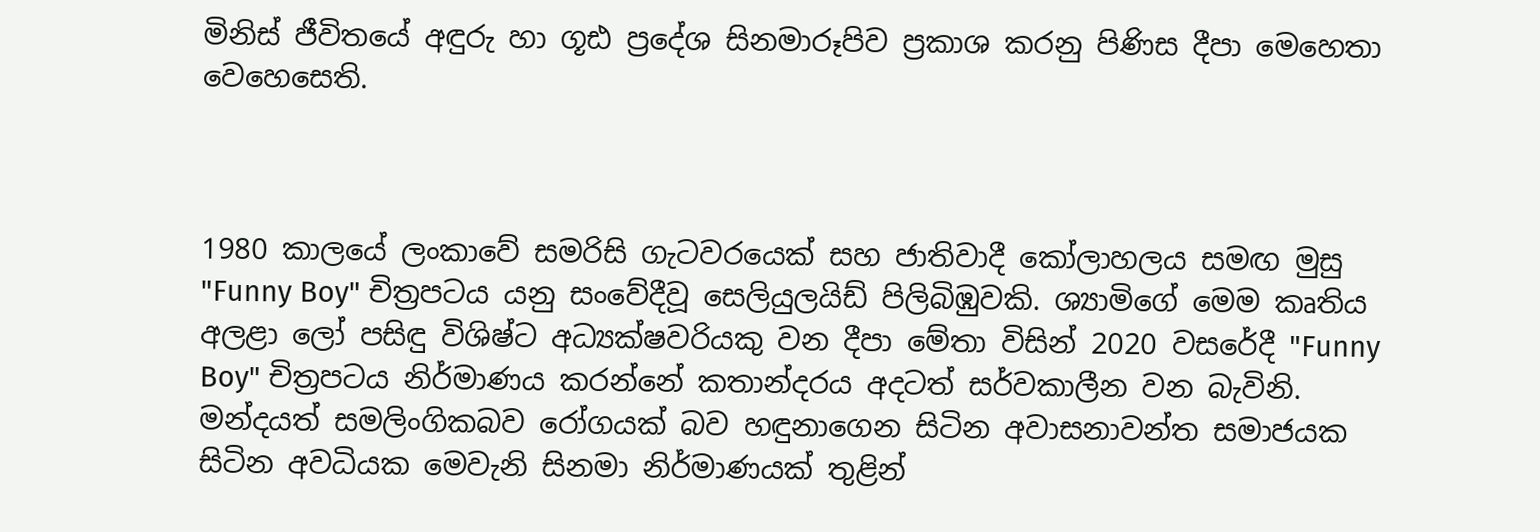මිනිස් ජීවිතයේ අඳුරු හා ගූඪ ප්‍රදේශ සිනමාරූපිව ප්‍රකාශ කරනු පිණිස දීපා මෙහෙතා වෙහෙසෙති.



1980 කාලයේ ලංකාවේ සමරිසි ගැටවරයෙක් සහ ජාතිවාදී කෝලාහලය සමඟ මුසු "Funny Boy" චිත්‍රපටය යනු සංවේදීවූ සෙලියුලයිඩ් පිලිබිඹුවකි. ශ්‍යාමිගේ මෙම කෘතිය අලළා ලෝ පසිඳු විශිෂ්ට අධ්‍යක්ෂවරියකු වන දීපා මේතා විසින් 2020 වසරේදී "Funny Boy" චිත්‍රපටය නිර්මාණය කරන්නේ කතාන්දරය අදටත් සර්වකාලීන වන බැවිනි. මන්දයත් සමලිංගිකබව රෝගයක් බව හඳුනාගෙන සිටින අවාසනාවන්ත සමාජයක සිටින අවධියක මෙවැනි සිනමා නිර්මාණයක් තුළින්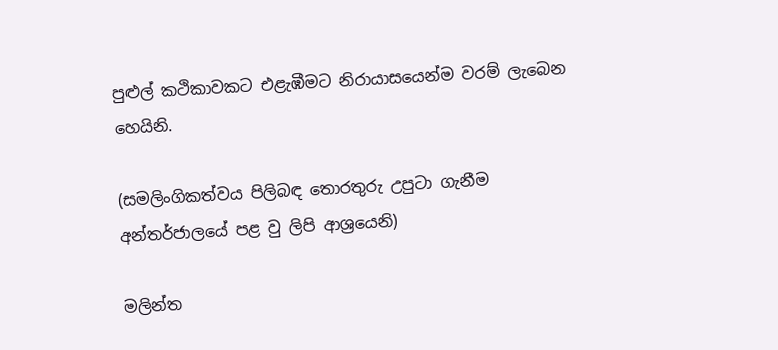පුළුල් කථිකාවකට එළැඹීමට නිරායාසයෙන්ම වරම් ලැබෙන හෙයිනි.

(සමලිංගිකත්වය පිලිබඳ තොරතුරු උපුටා ගැනීම අන්තර්ජාලයේ පළ වු ලිපි ආශ්‍රයෙනි)

මලින්ත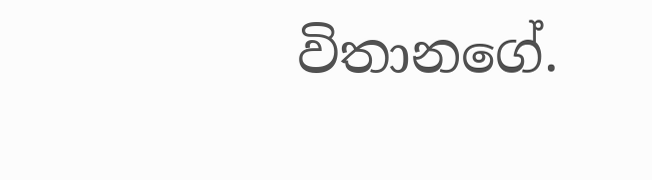විතානගේ.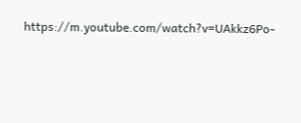https://m.youtube.com/watch?v=UAkkz6Po-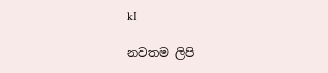kI

නවතම ලිපි